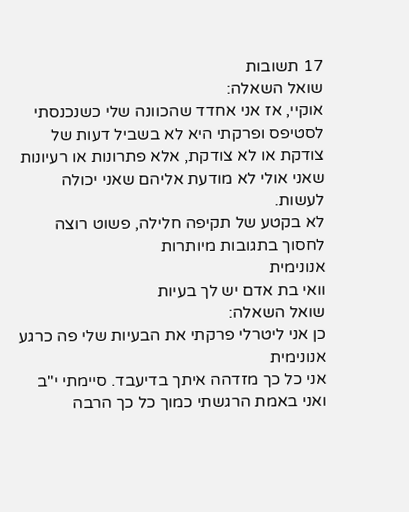17 תשובות
שואל השאלה:
אוקיי, אז אני אחדד שהכוונה שלי כשנכנסתי לסטיפס ופרקתי היא לא בשביל דעות של צודקת או לא צודקת, אלא פתרונות או רעיונות שאני אולי לא מודעת אליהם שאני יכולה לעשות.
לא בקטע של תקיפה חלילה, פשוט רוצה לחסוך בתגובות מיותרות
אנונימית
וואי בת אדם יש לך בעיות
שואל השאלה:
כן אני ליטרלי פרקתי את הבעיות שלי פה כרגע
אנונימית
אני כל כך מזדהה איתך בדיעבד. סיימתי י"ב ואני באמת הרגשתי כמוך כל כך הרבה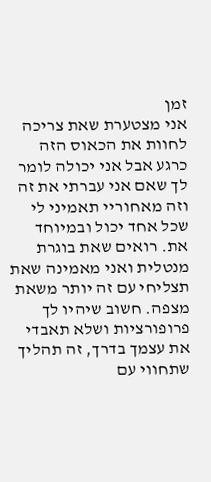זמן
אני מצטערת שאת צריכה לחוות את הכאוס הזה כרגע אבל אני יכולה לומר לך שאם אני עברתי את זה וזה מאחוריי תאמיני לי שכל אחד יכול ובמיוחד את. רואים שאת בוגרת מנטלית ואני מאמינה שאת תצליחי עם זה יותר משאת מצפה. חשוב שיהיו לך פרופורציות ושלא תאבדי את עצמך בדרך, זה תהליך שתחווי עם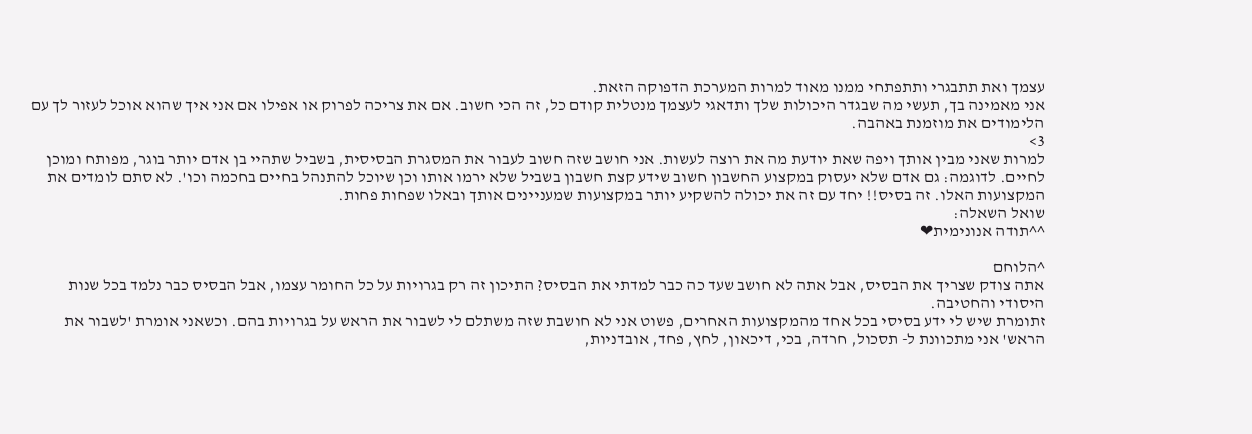עצמך ואת תתבגרי ותתפתחי ממנו מאוד למרות המערכת הדפוקה הזאת.
אני מאמינה בך, תעשי מה שבגדר היכולות שלך ותדאגי לעצמך מנטלית קודם כל, זה הכי חשוב. אם את צריכה לפרוק או אפילו אם אני איך שהוא אוכל לעזור לך עם הלימודים את מוזמנת באהבה.
3>
למרות שאני מבין אותך ויפה שאת יודעת מה את רוצה לעשות. אני חושב שזה חשוב לעבור את המסגרת הבסיסית, בשביל שתהיי בן אדם יותר בוגר, מפותח ומוכן לחיים. לדוגמה: גם אדם שלא יעסוק במקצוע החשבון חשוב שידע קצת חשבון בשביל שלא ירמו אותו וכן שיוכל להתנהל בחיים בחכמה וכו'. לא סתם לומדים את המקצועות האלו. זה בסיס!! יחד עם זה את יכולה להשקיע יותר במקצועות שמעניינים אותך ובאלו שפחות פחות.
שואל השאלה:
^^תודה אנונימית❤

^הלוחם
אתה צודק שצריך את הבסיס, אבל אתה לא חושב שעד כה כבר למדתי את הבסיס? התיכון זה רק בגרויות על כל החומר עצמו, אבל הבסיס כבר נלמד בכל שנות היסודי והחטיבה.
זתומרת שיש לי ידע בסיסי בכל אחד מהמקצועות האחרים, פשוט אני לא חושבת שזה משתלם לי לשבור את הראש על בגרויות בהם. וכשאני אומרת 'לשבור את הראש' אני מתכוונת ל- תסכול, חרדה, בכי, דיכאון, לחץ, פחד, אובדניות,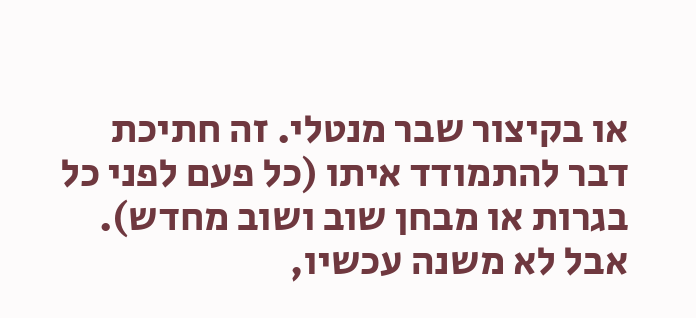או בקיצור שבר מנטלי. זה חתיכת דבר להתמודד איתו (כל פעם לפני כל בגרות או מבחן שוב ושוב מחדש). אבל לא משנה עכשיו,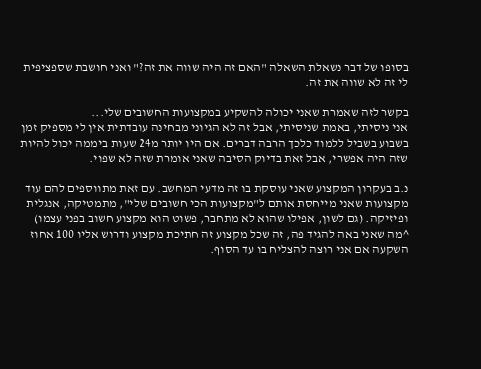בסופו של דבר נשאלת השאלה "האם זה היה שווה את זה?" ואני חושבת שספציפית לי זה לא שווה את זה.

בקשר לזה שאמרת שאני יכולה להשקיע במקצועות החשובים שלי...
אני ניסיתי, באמת שניסיתי, אבל זה לא הגיוני מבחינה עובדתית אין לי מספיק זמן בשבוע בשביל ללמוד כלכך הרבה דברים. אם היו יותר מ24 שעות ביממה יכול להיות שזה היה אפשרי, אבל זאת בדיוק הסיבה שאני אומרת שזה לא שפוי.

נ.ב בעקרון המקצוע שאני עוסקת בו זה מדעי המחשב. עם זאת מתווספים להם עוד מקצועות שאני מייחסת אותם ל"מקצועות הכי חשובים שלי", מתמטיקה, אנגלית ופיזיקה. (גם לשון, אפילו שהוא לא מתחבר, פשוט הוא מקצוע חשוב בפני עצמו)
^מה שאני באה להגיד פה, זה שכל מקצוע זה חתיכת מקצוע ודרוש אליו 100 אחוז השקעה אם אני רוצה להצליח בו עד הסוף.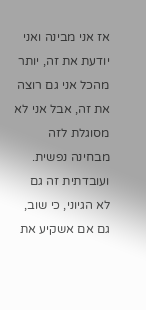אז אני מבינה ואני יודעת את זה, יותר מהכל אני גם רוצה את זה, אבל אני לא מסוגלת לזה מבחינה נפשית. ועובדתית זה גם לא הגיוני, כי שוב, גם אם אשקיע את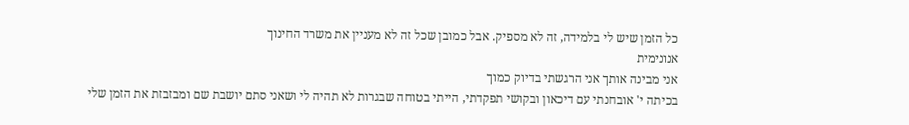כל הזמן שיש לי בלמידה, זה לא מספיק. אבל כמובן שכל זה לא מעניין את משרד החינוך
אנונימית
אני מבינה אותך אני הרגשתי בדיוק כמוך
בכיתה י' אובחנתי עם דיכאון ובקושי תפקדתי, הייתי בטוחה שבגרות לא תהיה לי ושאני סתם יושבת שם ומבזבזת את הזמן שלי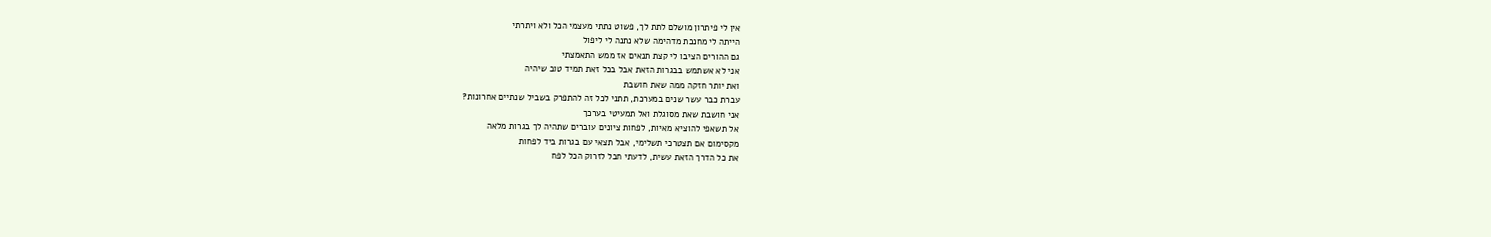אין לי פיתרון מושלם לתת לך, פשוט נתתי מעצמי הכל ולא ויתרתי
הייתה לי מחנכת מדהימה שלא נתנה לי ליפול
גם ההורים הציבו לי קצת תנאים אז ממש התאמצתי
אני לא אשתמש בבגרות הזאת אבל בכל זאת תמיד טוב שיהיה
ואת יותר חזקה ממה שאת חושבת
עברת כבר עשר שנים במערכת, תתני לכל זה להתפרק בשביל שנתיים אחרונות?
אני חושבת שאת מסוגלת ואל תמעיטי בערכך
אל תשאפי להוציא מאיות, לפחות ציונים עוברים שתהיה לך בגרות מלאה
מקסימום אם תצטרכי תשלימי, אבל תצאי עם בגרות ביד לפחות
את כל הדרך הזאת עשית, לדעתי חבל לזרוק הכל לפח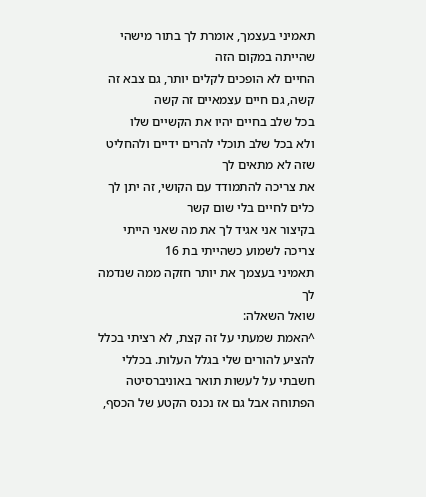תאמיני בעצמך, אומרת לך בתור מישהי שהייתה במקום הזה
החיים לא הופכים לקלים יותר, גם צבא זה קשה, גם חיים עצמאיים זה קשה
בכל שלב בחיים יהיו את הקשיים שלו
ולא בכל שלב תוכלי להרים ידיים ולהחליט שזה לא מתאים לך
את צריכה להתמודד עם הקושי, זה יתן לך כלים לחיים בלי שום קשר
בקיצור אני אגיד לך את מה שאני הייתי צריכה לשמוע כשהייתי בת 16
תאמיני בעצמך את יותר חזקה ממה שנדמה לך
שואל השאלה:
^האמת שמעתי על זה קצת, לא רציתי בכלל להציע להורים שלי בגלל העלות. בכללי חשבתי על לעשות תואר באוניברסיטה הפתוחה אבל גם אז נכנס הקטע של הכסף,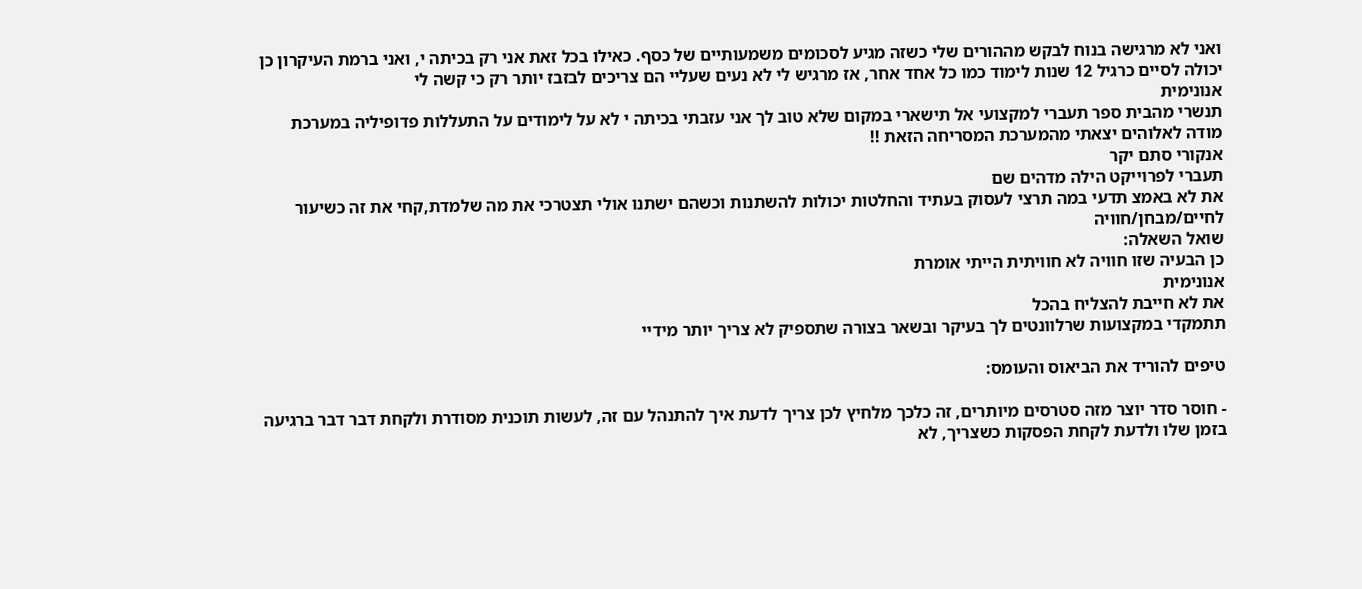ואני לא מרגישה בנוח לבקש מההורים שלי כשזה מגיע לסכומים משמעותיים של כסף. כאילו בכל זאת אני רק בכיתה י, ואני ברמת העיקרון כן יכולה לסיים כרגיל 12 שנות לימוד כמו כל אחד אחר, אז מרגיש לי לא נעים שעליי הם צריכים לבזבז יותר רק כי קשה לי
אנונימית
תנשרי מהבית ספר תעברי למקצועי אל תישארי במקום שלא טוב לך אני עזבתי בכיתה י לא על לימודים על התעללות פדופיליה במערכת מודה לאלוהים יצאתי מהמערכת המסריחה הזאת !!
אנקורי סתם יקר
תעברי לפרוייקט הילה מדהים שם
את לא באמצ תדעי במה תרצי לעסוק בעתיד והחלטות יכולות להשתנות וכשהם ישתנו אולי תצטרכי את מה שלמדת,קחי את זה כשיעור לחיים/מבחן/חוויה
שואל השאלה:
כן הבעיה שזו חוויה לא חוויתית הייתי אומרת
אנונימית
את לא חייבת להצליח בהכל
תתמקדי במקצועות שרלוונטים לך בעיקר ובשאר בצורה שתספיק לא צריך יותר מידיי

טיפים להוריד את הביאוס והעומס:

- חוסר סדר יוצר מזה סטרסים מיותרים, זה כלכך מלחיץ לכן צריך לדעת איך להתנהל עם זה, לעשות תוכנית מסודרת ולקחת דבר דבר ברגיעה בזמן שלו ולדעת לקחת הפסקות כשצריך, לא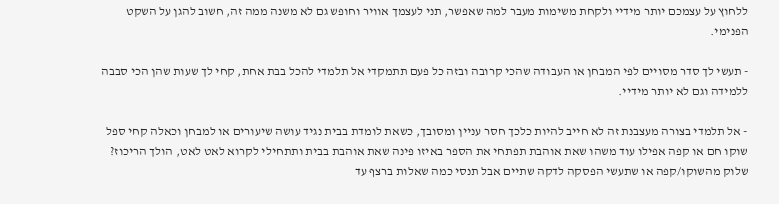ללחוץ על עצמכם יותר מידיי ולקחת משימות מעבר למה שאפשר, תני לעצמך אוויר וחופש גם לא משנה ממה זה, חשוב להגן על השקט הפנימי.

- תעשי לך סדר מסויים לפי המבחן או העבודה שהכי קרובה ובזה כל פעם תתמקדי אל תלמדי להכל בבת אחת, קחי לך שעות שהן הכי סבבה ללמידה וגם לא יותר מידיי.

- אל תלמדי בצורה מעצבנת זה לא חייב להיות כלכך חסר עניין ומסובך, כשאת לומדת בבית נגיד עושה שיעורים או למבחן וכאלה קחי ספל שוקו חם או קפה אפילו עוד משהו שאת אוהבת תפתחי את הספר באיזו פינה שאת אוהבת בבית ותתחילי לקרוא לאט לאט, הולך הריכוז? שלוק מהשוקו/קפה או שתעשי הפסקה לדקה שתיים אבל תנסי כמה שאלות ברצף עד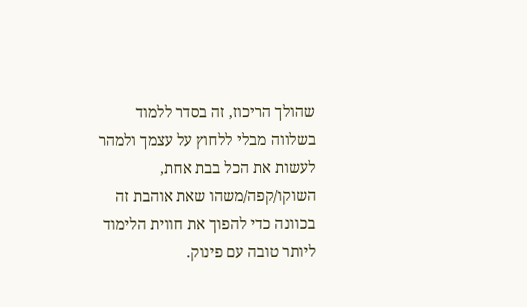שהולך הריכוז, זה בסדר ללמוד בשלווה מבלי ללחוץ על עצמך ולמהר לעשות את הכל בבת אחת, השוקו/קפה/משהו שאת אוהבת זה בכוונה כדי להפוך את חווית הלימוד ליותר טובה עם פינוק.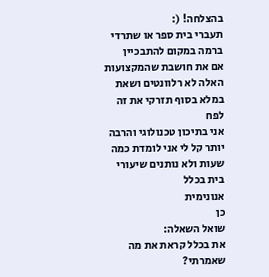בהצלחה! (:
תעברי בית ספר או שתרדי ברמה במקום להתבכיין
אם את חושבת שהמקצועות האלה לא רלוונטים ושאת במלא בסוף תזרקי את זה לפח
אני בתיכון טכנולוגי והרבה יותר קל לי אני לומדת כמה שעות ולא נותנים שיעורי בית בכלל
אנונימית
כן
שואל השאלה:
את בכלל קראת את מה שאמרתי?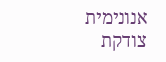אנונימית
צודקת